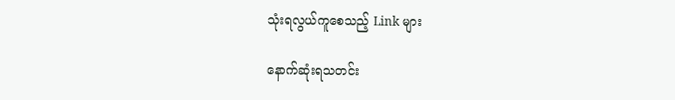သုံးရလွယ်ကူစေသည့် Link များ

နောက်ဆုံးရသတင်း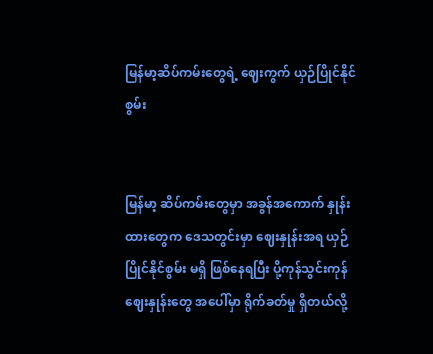မြန်မာ့ဆိပ်ကမ်းတွေရဲ့ ဈေးကွက် ယှဉ်ပြိုင်နိုင်စွမ်း


မြန်မာ့ ဆိပ်ကမ်းတွေမှာ အခွန်အကောက် နှုန်းထားတွေက ဒေသတွင်းမှာ ဈေးနှုန်းအရ ယှဉ်ပြိုင်နိုင်စွမ်း မရှိ ဖြစ်နေရပြီး ပို့ကုန်သွင်းကုန် ဈေးနှုန်းတွေ အပေါ်မှာ ရိုက်ခတ်မှု ရှိတယ်လို့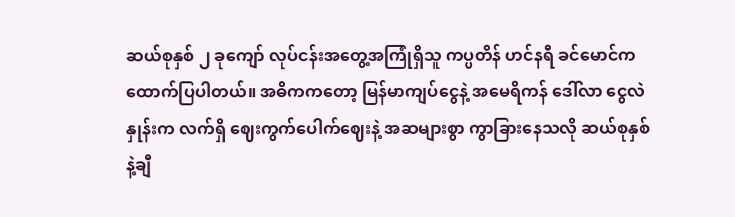ဆယ်စုနှစ် ၂ ခုကျော် လုပ်ငန်းအတွေ့အကြုံရှိသူ ကပ္ပတိန် ဟင်နရီ ခင်မောင်က ထောက်ပြပါတယ်။ အဓိကကတော့ မြန်မာကျပ်ငွေနဲ့ အမေရိကန် ဒေါ်လာ ငွေလဲနှုန်းက လက်ရှိ ဈေးကွက်ပေါက်ဈေးနဲ့ အဆများစွာ ကွာခြားနေသလို ဆယ်စုနှစ်နဲ့ချီ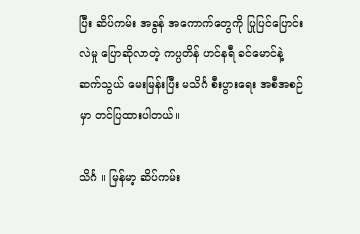ပြီး ဆိပ်ကမ်း အခွန် အကောက်တွေကို ပြုပြင်ပြောင်းလဲမှု ပြောဆိုလာတဲ့ ကပ္ပတိန် ဟင်နရီ ခင်မောင်နဲ့ ဆက်သွယ် မေးမြန်းပြီး မသိင်္ဂ စီးပွားရေး အစီအစဉ်မှာ တင်ပြထားပါတယ်။

သိင်္ဂ ။ မြန်မာ့ ဆိပ်ကမ်း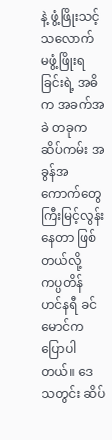နဲ့ ဖွံ့ဖြိုးသင့်သလောက် မဖွံ့ဖြိုးရခြင်းရဲ့ အဓိက အခက်အခဲ တခုက ဆိပ်ကမ်း အခွန်အကောက်တွေ ကြီးမြင့်လွန်းနေတာ ဖြစ်တယ်လို့ ကပ္ပတိန် ဟင်နရီ ခင်မောင်က ပြောပါတယ်။ ဒေသတွင်း ဆိပ်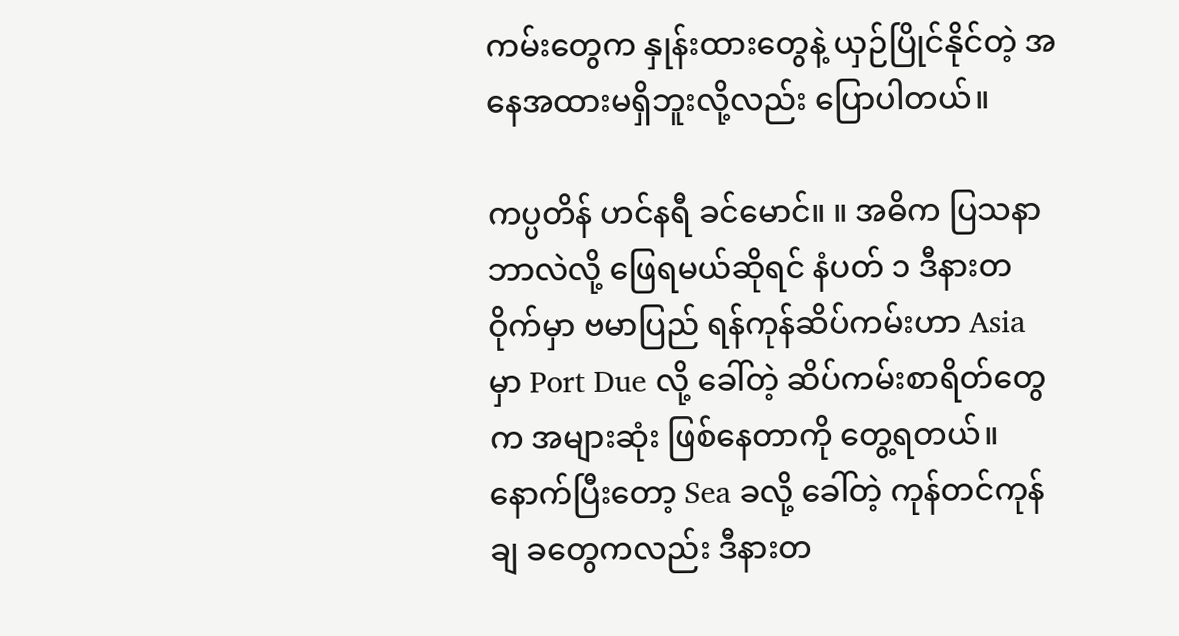ကမ်းတွေက နှုန်းထားတွေနဲ့ ယှဉ်ပြိုင်နိုင်တဲ့ အနေအထားမရှိဘူးလို့လည်း ပြောပါတယ်။

ကပ္ပတိန် ဟင်နရီ ခင်မောင်။ ။ အဓိက ပြသနာ ဘာလဲလို့ ဖြေရမယ်ဆိုရင် နံပတ် ၁ ဒီနားတဝိုက်မှာ ဗမာပြည် ရန်ကုန်ဆိပ်ကမ်းဟာ Asia မှာ Port Due လို့ ခေါ်တဲ့ ဆိပ်ကမ်းစာရိတ်တွေက အများဆုံး ဖြစ်နေတာကို တွေ့ရတယ်။ နောက်ပြီးတော့ Sea ခလို့ ခေါ်တဲ့ ကုန်တင်ကုန်ချ ခတွေကလည်း ဒီနားတ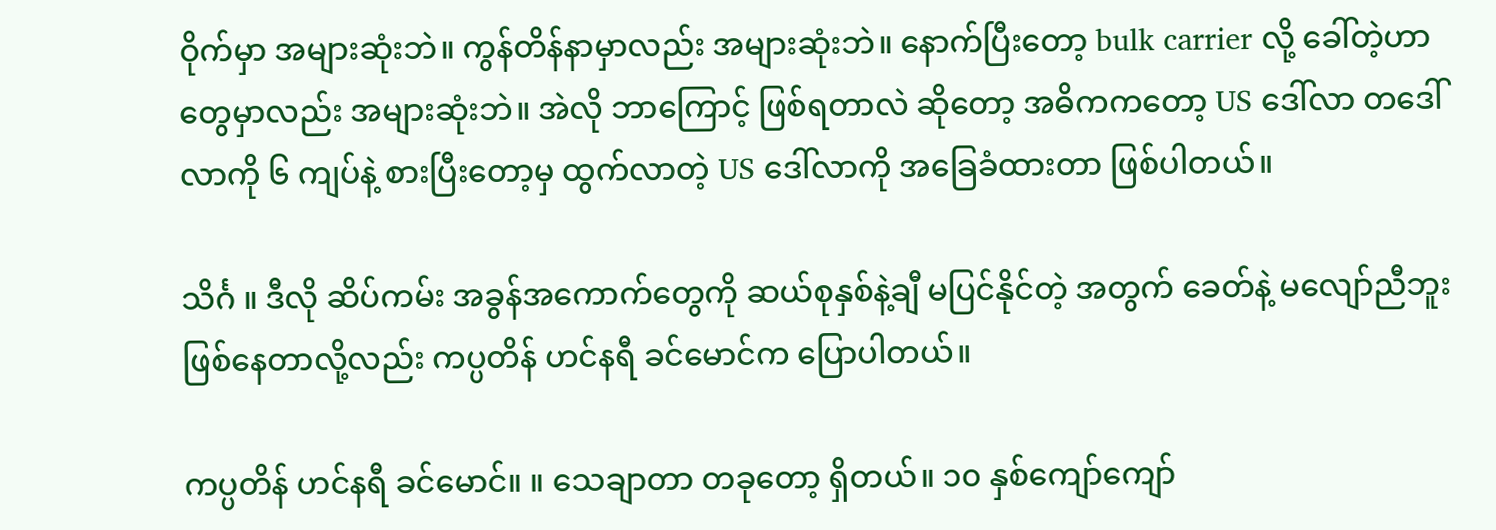ဝိုက်မှာ အများဆုံးဘဲ။ ကွန်တိန်နာမှာလည်း အများဆုံးဘဲ။ နောက်ပြီးတော့ bulk carrier လို့ ခေါ်တဲ့ဟာတွေမှာလည်း အများဆုံးဘဲ။ အဲလို ဘာကြောင့် ဖြစ်ရတာလဲ ဆိုတော့ အဓိကကတော့ US ဒေါ်လာ တဒေါ်လာကို ၆ ကျပ်နဲ့ စားပြီးတော့မှ ထွက်လာတဲ့ US ဒေါ်လာကို အခြေခံထားတာ ဖြစ်ပါတယ်။

သိင်္ဂ ။ ဒီလို ဆိပ်ကမ်း အခွန်အကောက်တွေကို ဆယ်စုနှစ်နဲ့ချီ မပြင်နိုင်တဲ့ အတွက် ခေတ်နဲ့ မလျော်ညီဘူး ဖြစ်နေတာလို့လည်း ကပ္ပတိန် ဟင်နရီ ခင်မောင်က ပြောပါတယ်။

ကပ္ပတိန် ဟင်နရီ ခင်မောင်။ ။ သေချာတာ တခုတော့ ရှိတယ်။ ၁၀ နှစ်ကျော်ကျော်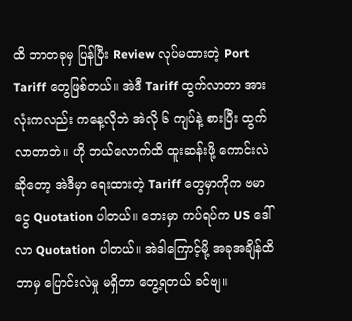ထိ ဘာတခုမှ ပြန်ပြီး Review လုပ်မထားတဲ့ Port Tariff တွေဖြစ်တယ်။ အဲဒီ Tariff ထွက်လာတာ အားလုံးကလည်း ကနေ့လိုဘဲ အဲလို ၆ ကျပ်နဲ့ စားပြီး ထွက်လာတာဘဲ။ ဟို ဘယ်လောက်ထိ ထူးဆန်းဖို့ ကောင်းလဲ ဆိုတော့ အဲဒီမှာ ရေးထားတဲ့ Tariff တွေမှာကိုက ဗမာငွေ Quotation ပါတယ်။ ဘေးမှာ ကပ်ရပ်က US ဒေါ်လာ Quotation ပါတယ်။ အဲဒါကြောင့်မို့ အခုအချိန်ထိ ဘာမှ ပြောင်းလဲမှု မရှိတာ တွေ့ရတယ် ခင်ဗျ။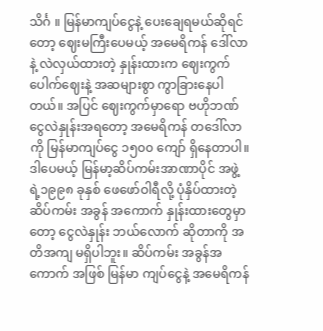သိင်္ဂ ။ မြန်မာကျပ်ငွေနဲ့ ပေးချေရမယ်ဆိုရင်တော့ ဈေးမကြီးပေမယ့် အမေရိကန် ဒေါ်လာနဲ့ လဲလှယ်ထားတဲ့ နှုန်းထားက ဈေးကွက်ပေါက်ဈေးနဲ့ အဆများစွာ ကွာခြားနေပါတယ်။ အပြင် ဈေးကွက်မှာရော ဗဟိုဘဏ် ငွေလဲနှုန်းအရတော့ အမေရိကန် တဒေါ်လာကို မြန်မာကျပ်ငွေ ၁၅၀၀ ကျော် ရှိနေတာပါ။ ဒါပေမယ့် မြန်မာ့ဆိပ်ကမ်းအာဏာပိုင် အဖွဲ့ရဲ့၁၉၉၈ ခုနှစ် ဖေဖော်ဝါရီလို့ ပုံနှိပ်ထားတဲ့ ဆိပ်ကမ်း အခွန် အကောက် နှုန်းထားတွေမှာတော့ ငွေလဲနှုန်း ဘယ်လောက် ဆိုတာကို အတိအကျ မရှိပါဘူး။ ဆိပ်ကမ်း အခွန်အကောက် အဖြစ် မြန်မာ ကျပ်ငွေနဲ့ အမေရိကန်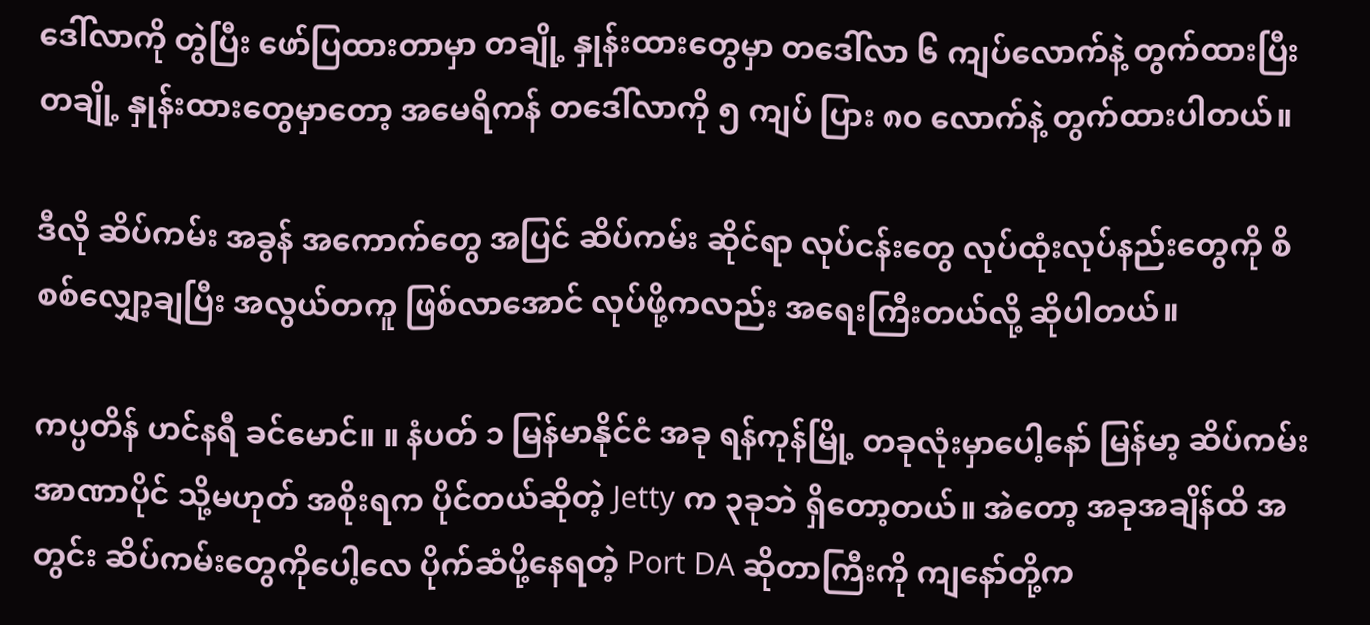ဒေါ်လာကို တွဲပြီး ဖော်ပြထားတာမှာ တချို့ နှုန်းထားတွေမှာ တဒေါ်လာ ၆ ကျပ်လောက်နဲ့ တွက်ထားပြီး တချို့ နှုန်းထားတွေမှာတော့ အမေရိကန် တဒေါ်လာကို ၅ ကျပ် ပြား ၈၀ လောက်နဲ့ တွက်ထားပါတယ်။

ဒီလို ဆိပ်ကမ်း အခွန် အကောက်တွေ အပြင် ဆိပ်ကမ်း ဆိုင်ရာ လုပ်ငန်းတွေ လုပ်ထုံးလုပ်နည်းတွေကို စိစစ်လျှော့ချပြီး အလွယ်တကူ ဖြစ်လာအောင် လုပ်ဖို့ကလည်း အရေးကြီးတယ်လို့ ဆိုပါတယ်။

ကပ္ပတိန် ဟင်နရီ ခင်မောင်။ ။ နံပတ် ၁ မြန်မာနိုင်ငံ အခု ရန်ကုန်မြို့ တခုလုံးမှာပေါ့နော် မြန်မာ့ ဆိပ်ကမ်းအာဏာပိုင် သို့မဟုတ် အစိုးရက ပိုင်တယ်ဆိုတဲ့ Jetty က ၃ခုဘဲ ရှိတော့တယ်။ အဲတော့ အခုအချိန်ထိ အတွင်း ဆိပ်ကမ်းတွေကိုပေါ့လေ ပိုက်ဆံပို့နေရတဲ့ Port DA ဆိုတာကြီးကို ကျနော်တို့က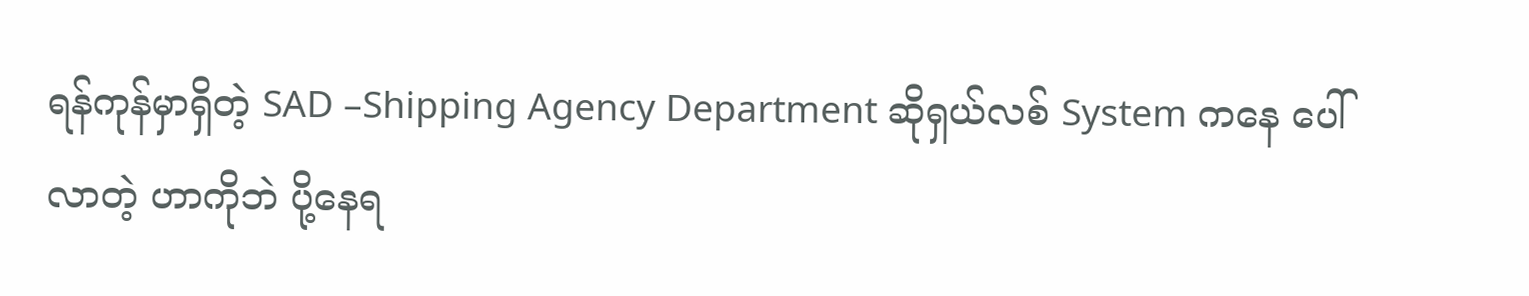ရန်ကုန်မှာရှိတဲ့ SAD –Shipping Agency Department ဆိုရှယ်လစ် System ကနေ ပေါ်လာတဲ့ ဟာကိုဘဲ ပို့နေရ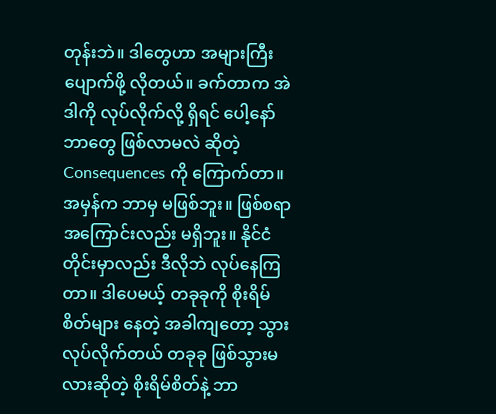တုန်းဘဲ။ ဒါတွေဟာ အများကြီး ပျောက်ဖို့ လိုတယ်။ ခက်တာက အဲဒါကို လုပ်လိုက်လို့ ရှိရင် ပေါ့နော် ဘာတွေ ဖြစ်လာမလဲ ဆိုတဲ့ Consequences ကို ကြောက်တာ။ အမှန်က ဘာမှ မဖြစ်ဘူး။ ဖြစ်စရာ အကြောင်းလည်း မရှိဘူး။ နိုင်ငံတိုင်းမှာလည်း ဒီလိုဘဲ လုပ်နေကြတာ။ ဒါပေမယ့် တခုခုကို စိုးရိမ်စိတ်များ နေတဲ့ အခါကျတော့ သွားလုပ်လိုက်တယ် တခုခု ဖြစ်သွားမလားဆိုတဲ့ စိုးရိမ်စိတ်နဲ့ ဘာ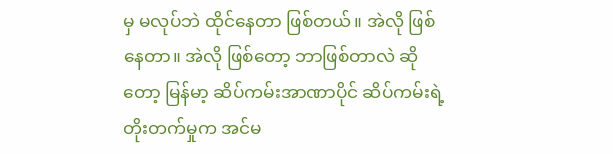မှ မလုပ်ဘဲ ထိုင်နေတာ ဖြစ်တယ်။ အဲလို ဖြစ်နေတာ။ အဲလို ဖြစ်တော့ ဘာဖြစ်တာလဲ ဆိုတော့ မြန်မာ့ ဆိပ်ကမ်းအာဏာပိုင် ဆိပ်ကမ်းရဲ့ တိုးတက်မှုက အင်မ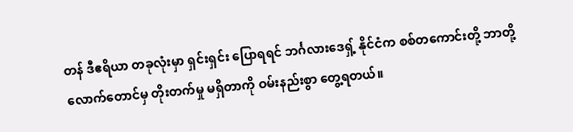တန် ဒီဧရိယာ တခုလုံးမှာ ရှင်းရှင်း ပြောရရင် ဘင်္ဂလားဒေရှ့် နိုင်ငံက စစ်တကောင်းတို့ ဘာတို့ လောက်တောင်မှ တိုးတက်မှု မရှိတာကို ဝမ်းနည်းစွာ တွေ့ရတယ်။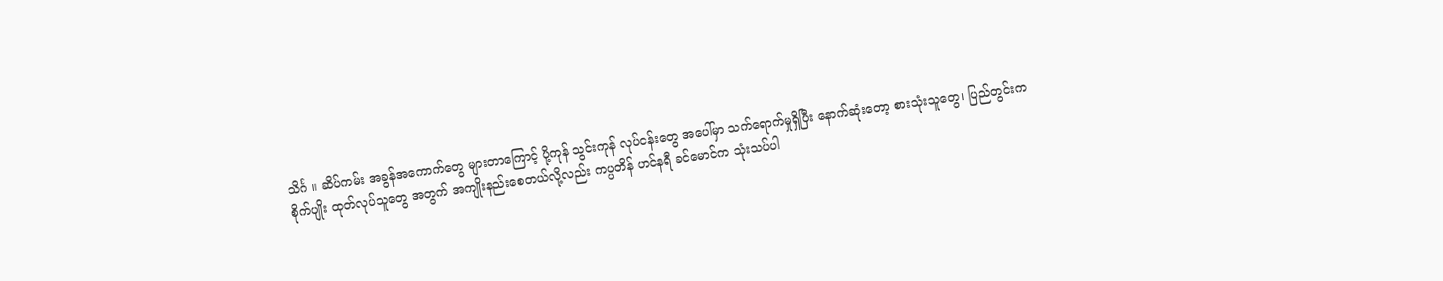သိင်္ဂ ။ ဆိပ်ကမ်း အခွန်အကောက်တွေ များတာကြောင့် ပို့ကုန် သွင်းကုန် လုပ်ငန်းတွေ အပေါ်မှာ သက်ရောက်မှုရှိပြီး နောက်ဆုံးတော့ စားသုံးသူတွေ၊ ပြည်တွင်းက စိုက်ပျိုး ထုတ်လုပ်သူတွေ အတွက် အကျိုးနည်းစေတယ်လို့လည်း ကပ္ပတိန် ဟင်နရီ ခင်မောင်က သုံးသပ်ပါ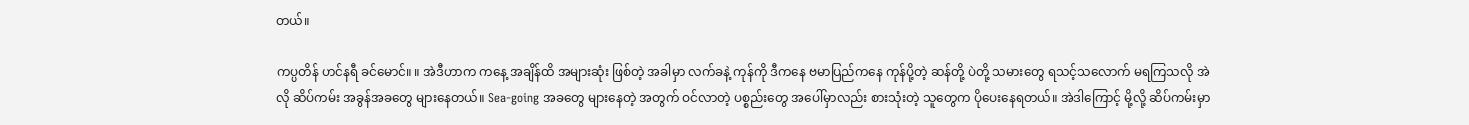တယ်။

ကပ္ပတိန် ဟင်နရီ ခင်မောင်။ ။ အဲဒီဟာက ကနေ့ အချိန်ထိ အများဆုံး ဖြစ်တဲ့ အခါမှာ လက်ခနဲ့ ကုန်ကို ဒီကနေ ဗမာပြည်ကနေ ကုန်ပို့တဲ့ ဆန်တို့ ပဲတို့ သမားတွေ ရသင့်သလောက် မရကြသလို အဲလို ဆိပ်ကမ်း အခွန်အခတွေ များနေတယ်။ Sea-going အခတွေ များနေတဲ့ အတွက် ဝင်လာတဲ့ ပစ္စည်းတွေ အပေါ်မှာလည်း စားသုံးတဲ့ သူတွေက ပိုပေးနေရတယ်။ အဲဒါကြောင့် မို့လို့ ဆိပ်ကမ်းမှာ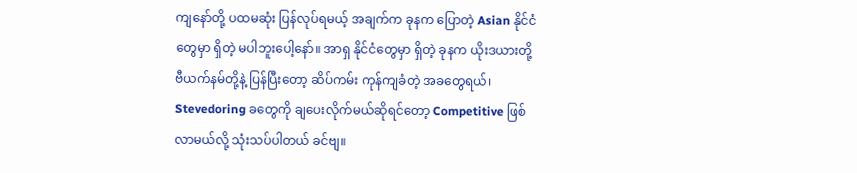ကျနော်တို့ ပထမဆုံး ပြန်လုပ်ရမယ့် အချက်က ခုနက ပြောတဲ့ Asian နိုင်ငံတွေမှာ ရှိတဲ့ မပါဘူးပေါ့နော်။ အာရှ နိုင်ငံတွေမှာ ရှိတဲ့ ခုနက ယိုးဒယားတို့ ဗီယက်နမ်တို့နဲ့ ပြန်ပြီးတော့ ဆိပ်ကမ်း ကုန်ကျခံတဲ့ အခတွေရယ်၊ Stevedoring ခတွေကို ချပေးလိုက်မယ်ဆိုရင်တော့ Competitive ဖြစ်လာမယ်လို့ သုံးသပ်ပါတယ် ခင်ဗျ။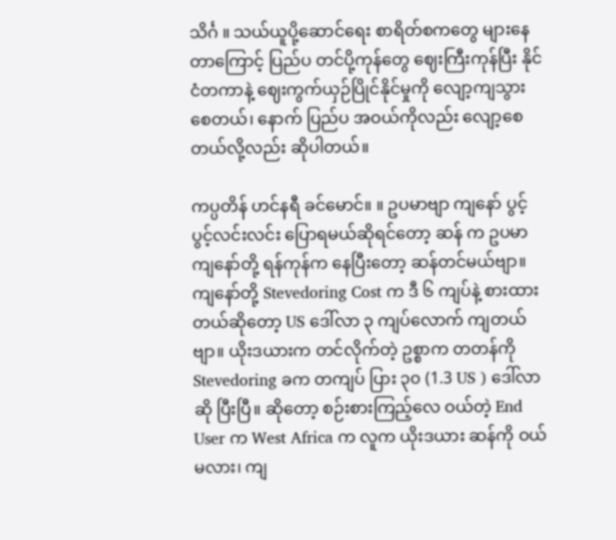သိင်္ဂ ။ သယ်ယူပို့ဆောင်ရေး စာရိတ်စကတွေ များနေတာကြောင့် ပြည်ပ တင်ပို့ကုန်တွေ ဈေးကြီးကုန်ပြီး နိုင်ငံတကာနဲ့ ဈေးကွက်ယှဉ်ပြိုင်နိုင်မှုကို လျော့ကျသွားစေတယ်၊ နောက် ပြည်ပ အဝယ်ကိုလည်း လျော့စေတယ်လို့လည်း ဆိုပါတယ်။

ကပ္ပတိန် ဟင်နရီ ခင်မောင်။ ။ ဥပမာဗျာ ကျနော် ပွင့်ပွင့်လင်းလင်း ပြောရမယ်ဆိုရင်တော့ ဆန် က ဥပမာ ကျနော်တို့ ရန်ကုန်က နေပြီးတော့ ဆန်တင်မယ်ဗျာ။ ကျနော်တို့ Stevedoring Cost က ဒီ ၆ ကျပ်နဲ့ စားထားတယ်ဆိုတော့ US ဒေါ်လာ ၃ ကျပ်လောက် ကျတယ်ဗျာ။ ယိုးဒယားက တင်လိုက်တဲ့ ဥစ္စာက တတန်ကို Stevedoring ခက တကျပ် ပြား ၃၀ (1.3 US ) ဒေါ်လာဆို ပြီးပြီ။ ဆိုတော့ စဉ်းစားကြည့်လေ ဝယ်တဲ့ End User က West Africa က လူက ယိုးဒယား ဆန်ကို ဝယ်မလား၊ ကျ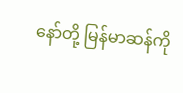နော်တို့ မြန်မာဆန်ကို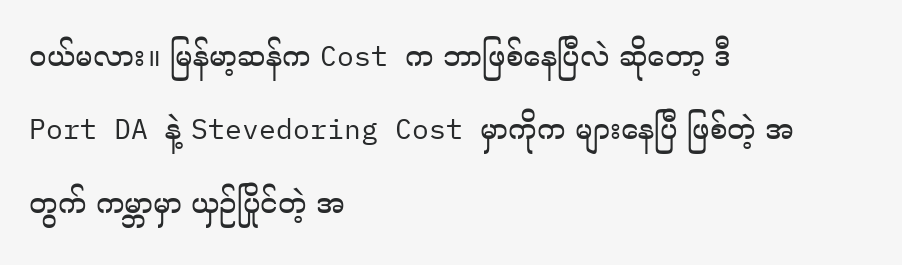ဝယ်မလား။ မြန်မာ့ဆန်က Cost က ဘာဖြစ်နေပြီလဲ ဆိုတော့ ဒီ Port DA နဲ့ Stevedoring Cost မှာကိုက များနေပြီ ဖြစ်တဲ့ အတွက် ကမ္ဘာမှာ ယှဉ်ပြိုင်တဲ့ အ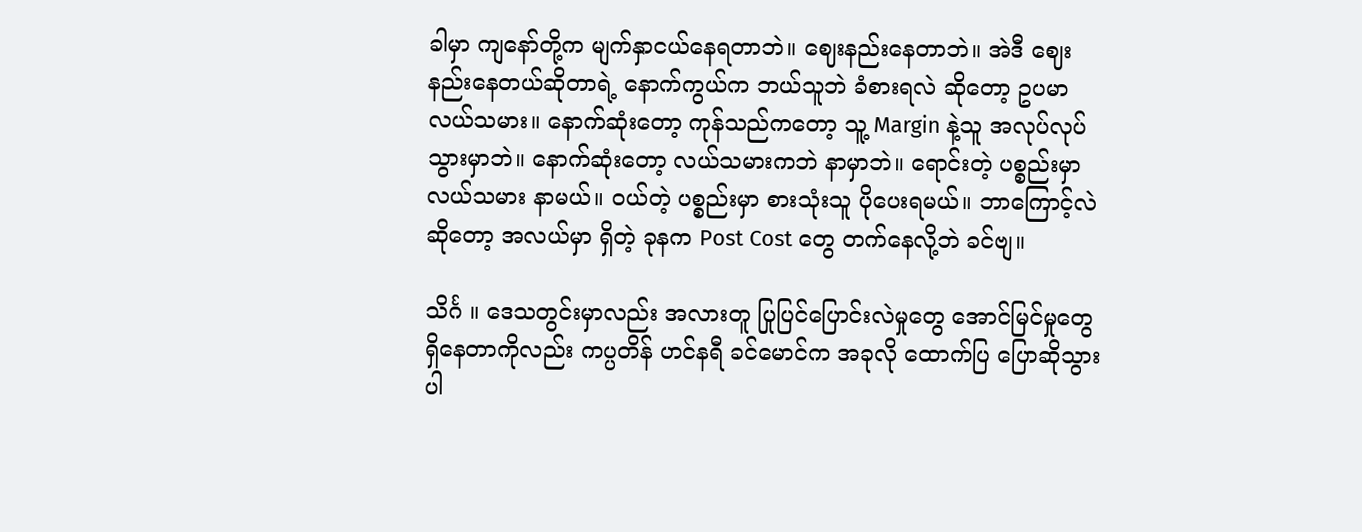ခါမှာ ကျနော်တို့က မျက်နှာငယ်နေရတာဘဲ။ ဈေးနည်းနေတာဘဲ။ အဲဒီ ဈေးနည်းနေတယ်ဆိုတာရဲ့ နောက်ကွယ်က ဘယ်သူဘဲ ခံစားရလဲ ဆိုတော့ ဥပမာ လယ်သမား။ နောက်ဆုံးတော့ ကုန်သည်ကတော့ သူ့ Margin နဲ့သူ အလုပ်လုပ်သွားမှာဘဲ။ နောက်ဆုံးတော့ လယ်သမားကဘဲ နာမှာဘဲ။ ရောင်းတဲ့ ပစ္စည်းမှာ လယ်သမား နာမယ်။ ဝယ်တဲ့ ပစ္စည်းမှာ စားသုံးသူ ပိုပေးရမယ်။ ဘာကြောင့်လဲ ဆိုတော့ အလယ်မှာ ရှိတဲ့ ခုနက Post Cost တွေ တက်နေလို့ဘဲ ခင်ဗျ။

သိင်္ဂ ။ ဒေသတွင်းမှာလည်း အလားတူ ပြုပြင်ပြောင်းလဲမှုတွေ အောင်မြင်မှုတွေ ရှိနေတာကိုလည်း ကပ္ပတိန် ဟင်နရီ ခင်မောင်က အခုလို ထောက်ပြ ပြောဆိုသွားပါ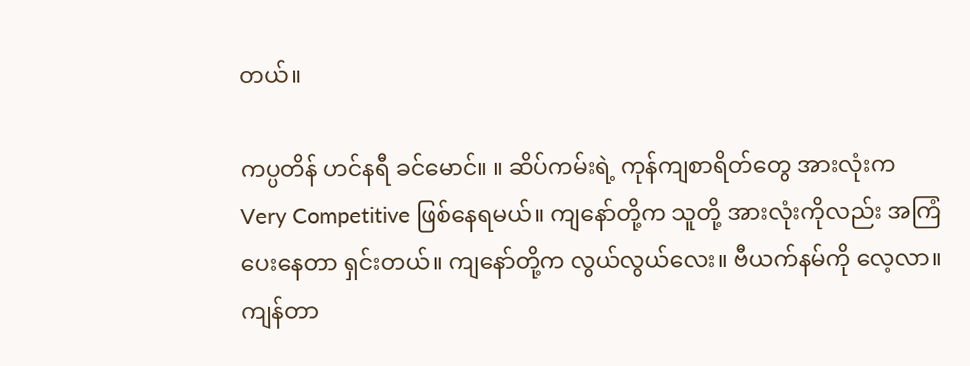တယ်။

ကပ္ပတိန် ဟင်နရီ ခင်မောင်။ ။ ဆိပ်ကမ်းရဲ့ ကုန်ကျစာရိတ်တွေ အားလုံးက Very Competitive ဖြစ်နေရမယ်။ ကျနော်တို့က သူတို့ အားလုံးကိုလည်း အကြံပေးနေတာ ရှင်းတယ်။ ကျနော်တို့က လွယ်လွယ်လေး။ ဗီယက်နမ်ကို လေ့လာ။ ကျန်တာ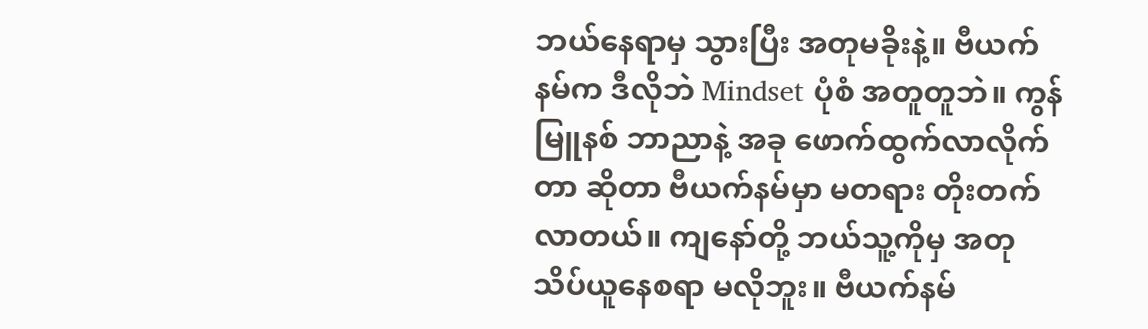ဘယ်နေရာမှ သွားပြီး အတုမခိုးနဲ့။ ဗီယက်နမ်က ဒီလိုဘဲ Mindset ပုံစံ အတူတူဘဲ။ ကွန်မြူနစ် ဘာညာနဲ့ အခု ဖောက်ထွက်လာလိုက်တာ ဆိုတာ ဗီယက်နမ်မှာ မတရား တိုးတက်လာတယ်။ ကျနော်တို့ ဘယ်သူ့ကိုမှ အတုသိပ်ယူနေစရာ မလိုဘူး။ ဗီယက်နမ်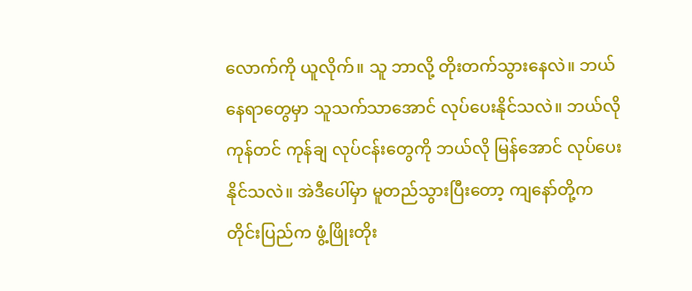လောက်ကို ယူလိုက်။ သူ ဘာလို့ တိုးတက်သွားနေလဲ။ ဘယ်နေရာတွေမှာ သူသက်သာအောင် လုပ်ပေးနိုင်သလဲ။ ဘယ်လိုကုန်တင် ကုန်ချ လုပ်ငန်းတွေကို ဘယ်လို မြန်အောင် လုပ်ပေးနိုင်သလဲ။ အဲဒီပေါ်မှာ မူတည်သွားပြီးတော့ ကျနော်တို့က တိုင်းပြည်က ဖွံ့ဖြိုးတိုး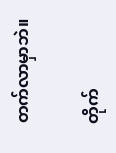တက်လာမှာဘဲ။

တိုက်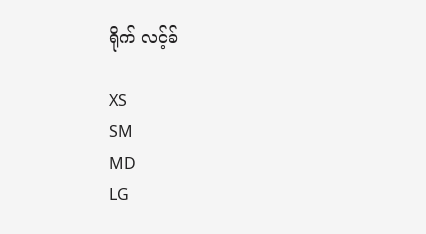ရိုက် လင့်ခ်

XS
SM
MD
LG